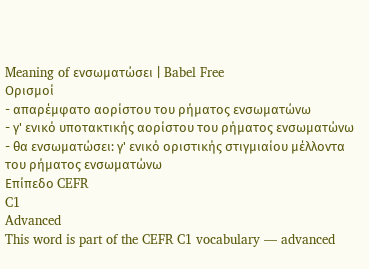Meaning of ενσωματώσει | Babel Free
Ορισμοί
- απαρέμφατο αορίστου του ρήματος ενσωματώνω
- γ' ενικό υποτακτικής αορίστου του ρήματος ενσωματώνω
- θα ενσωματώσει: γ' ενικό οριστικής στιγμιαίου μέλλοντα του ρήματος ενσωματώνω
Επίπεδο CEFR
C1
Advanced
This word is part of the CEFR C1 vocabulary — advanced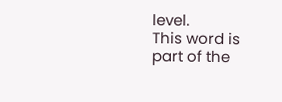level.
This word is part of the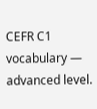CEFR C1 vocabulary — advanced level.